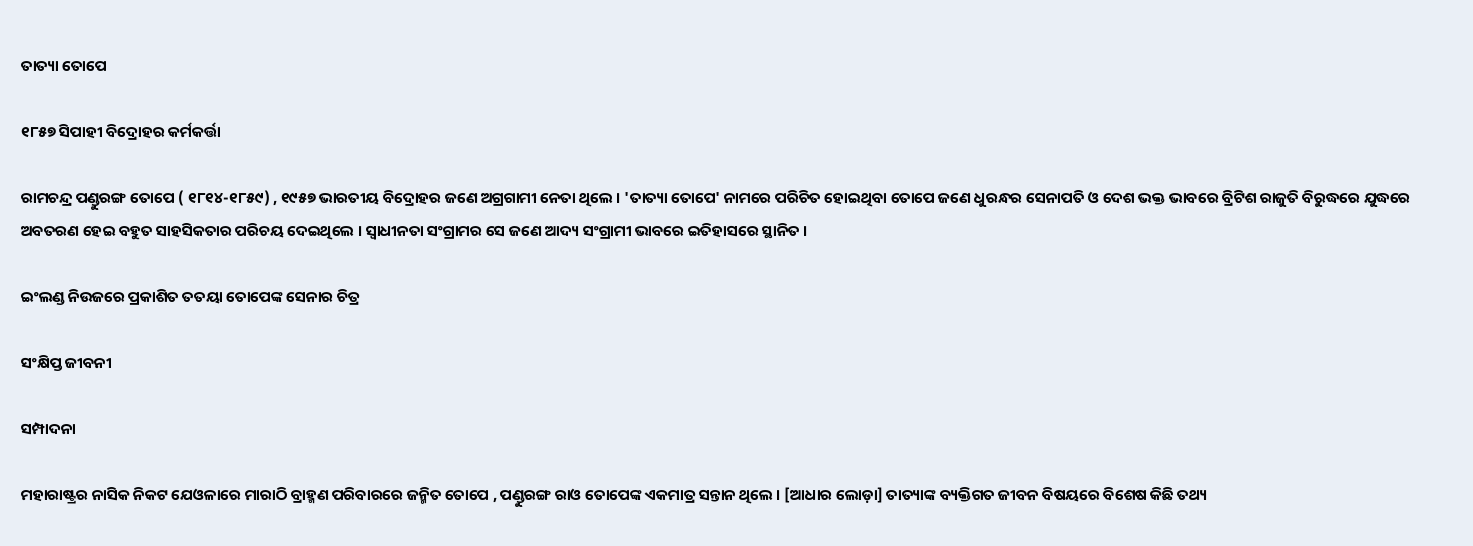ତାତ୍ୟା ତୋପେ

୧୮୫୭ ସିପାହୀ ବିଦ୍ରୋହର କର୍ମକର୍ତ୍ତା

ରାମଚନ୍ଦ୍ର ପଣ୍ଡୁରଙ୍ଗ ତୋପେ ( ୧୮୧୪-୧୮୫୯) , ୧୯୫୭ ଭାରତୀୟ ବିଦ୍ରୋହର ଜଣେ ଅଗ୍ରଗାମୀ ନେତା ଥିଲେ । 'ତାତ୍ୟା ତୋପେ' ନାମରେ ପରିଚିତ ହୋଇଥିବା ତୋପେ ଜଣେ ଧୁରନ୍ଧର ସେନାପତି ଓ ଦେଶ ଭକ୍ତ ଭାବରେ ବ୍ରିଟିଶ ରାଜୁତି ବିରୁଦ୍ଧରେ ଯୁଦ୍ଧରେ ଅବତରଣ ହେଇ ବହୁତ ସାହସିକତାର ପରିଚୟ ଦେଇଥିଲେ । ସ୍ୱାଧୀନତା ସଂଗ୍ରାମର ସେ ଜଣେ ଆଦ୍ୟ ସଂଗ୍ରାମୀ ଭାବରେ ଇତିହାସରେ ସ୍ଥାନିତ ।

ଇଂଲଣ୍ଡ ନିଉଜରେ ପ୍ରକାଶିତ ତତୟା ତୋପେଙ୍କ ସେନାର ଚିତ୍ର

ସଂକ୍ଷିପ୍ତ ଜୀବନୀ

ସମ୍ପାଦନା

ମହାରାଷ୍ଟ୍ରର ନାସିକ ନିକଟ ଯେଓଳାରେ ମାରାଠି ବ୍ରାହ୍ମଣ ପରିବାରରେ ଜନ୍ମିତ ତୋପେ , ପଣ୍ଡୁରଙ୍ଗ ରାଓ ତୋପେଙ୍କ ଏକମାତ୍ର ସନ୍ତାନ ଥିଲେ । [ଆଧାର ଲୋଡ଼ା] ତାତ୍ୟାଙ୍କ ବ୍ୟକ୍ତିଗତ ଜୀବନ ବିଷୟରେ ବିଶେଷ କିଛି ତଥ୍ୟ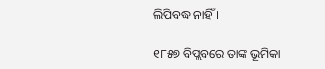ଲିପିବଦ୍ଧ ନାହିଁ ।

୧୮୫୭ ବିପ୍ଲବରେ ତାଙ୍କ ଭୂମିକା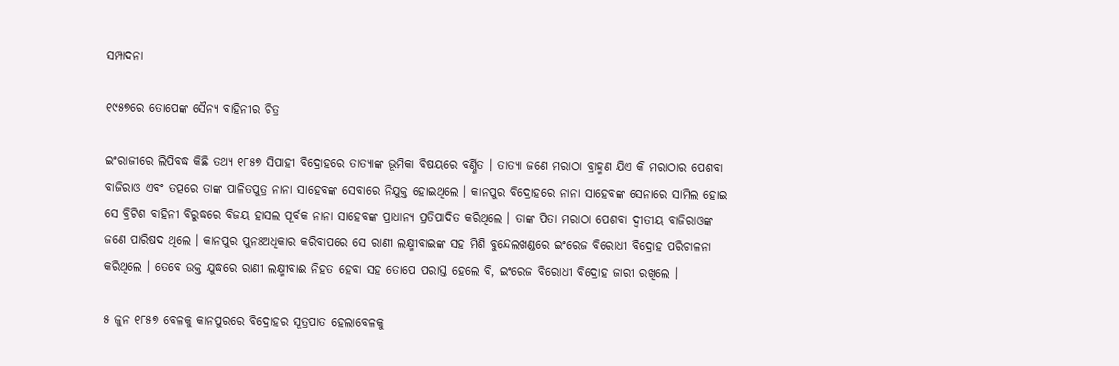ସମ୍ପାଦନା

୧୯୫୭ରେ ତୋପେଙ୍କ ସୈନ୍ୟ ବାହିନୀର ଚିତ୍ର

ଇଂରାଜୀରେ ଲିପିବଦ୍ଧ କିଛି ତଥ୍ୟ ୧୮୫୭ ସିପାହୀ ବିଦ୍ରୋହରେ ତାତ୍ୟାଙ୍କ ଭୂମିକା ବିଷୟରେ ବର୍ଣ୍ଣିତ । ତାତ୍ୟା ଜଣେ ମରାଠା ବ୍ରାହ୍ମଣ ଯିଏ କି ମରାଠାର ପେଶବା ବାଜିରାଓ ଏବଂ ତତ୍ପରେ ତାଙ୍କ ପାଳିତପୁତ୍ର ନାନା ସାହେବଙ୍କ ସେବାରେ ନିଯୁକ୍ତ ହୋଇଥିଲେ । କାନପୁର ବିଦ୍ରୋହରେ ନାନା ସାହେବଙ୍କ ସେନାରେ ସାମିଲ ହୋଇ ସେ ବ୍ରିଟିଶ ବାହିନୀ ବିରୁଦ୍ଧରେ ବିଜୟ ହାସଲ ପୂର୍ବକ ନାନା ସାହେବଙ୍କ ପ୍ରାଧାନ୍ୟ ପ୍ରତିପାଦିତ କରିଥିଲେ । ତାଙ୍କ ପିତା ମରାଠା ପେଶବା ଦ୍ୱୀତୀୟ ବାଜିରାଓଙ୍କ ଜଣେ ପାରିଷଦ ଥିଲେ । କାନପୁର ପୁନଃଅଧିକାର କରିବାପରେ ସେ ରାଣୀ ଲକ୍ଷ୍ମୀବାଇଙ୍କ ସହ ମିଶି ବୁନ୍ଦେଲଖଣ୍ଡରେ ଇଂରେଜ ବିରୋଧୀ ବିଦ୍ରୋହ ପରିଚାଳନା କରିଥିଲେ । ତେବେ ଉକ୍ତ ଯୁଦ୍ଧରେ ରାଣୀ ଲକ୍ଷ୍ମୀବାଈ ନିହତ ହେବା ସହ ତୋପେ ପରାସ୍ତ ହେଲେ ବି, ଇଂରେଜ ବିରୋଧୀ ବିଦ୍ରୋହ ଜାରୀ ରଖିଲେ ।

୫ ଜୁନ ୧୮୫୭ ବେଳକୁ କାନପୁରରେ ବିଦ୍ରୋହର ସୂତ୍ରପାତ ହେଲାବେଳକୁ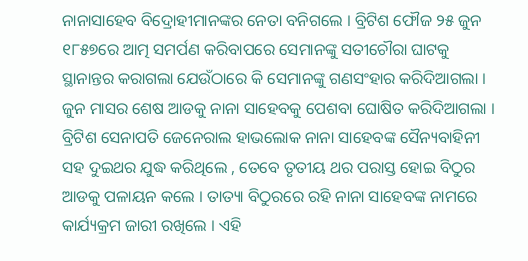ନାନାସାହେବ ବିଦ୍ରୋହୀମାନଙ୍କର ନେତା ବନିଗଲେ । ବ୍ରିଟିଶ ଫୌଜ ୨୫ ଜୁନ ୧୮୫୭ରେ ଆତ୍ମ ସମର୍ପଣ କରିବାପରେ ସେମାନଙ୍କୁ ସତୀଚୌରା ଘାଟକୁ ସ୍ଥାନାନ୍ତର କରାଗଲା ଯେଉଁଠାରେ କି ସେମାନଙ୍କୁ ଗଣସଂହାର କରିଦିଆଗଲା । ଜୁନ ମାସର ଶେଷ ଆଡକୁ ନାନା ସାହେବକୁ ପେଶବା ଘୋଷିତ କରିଦିଆଗଲା । ବ୍ରିଟିଶ ସେନାପତି ଜେନେରାଲ ହାଭଲୋକ ନାନା ସାହେବଙ୍କ ସୈନ୍ୟବାହିନୀ ସହ ଦୁଇଥର ଯୁଦ୍ଧ କରିଥିଲେ , ତେବେ ତୃତୀୟ ଥର ପରାସ୍ତ ହୋଇ ବିଠୁର ଆଡକୁ ପଳାୟନ କଲେ । ତାତ୍ୟା ବିଠୁରରେ ରହି ନାନା ସାହେବଙ୍କ ନାମରେ କାର୍ଯ୍ୟକ୍ରମ ଜାରୀ ରଖିଲେ । ଏହି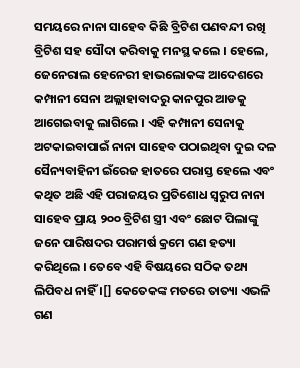ସମୟରେ ନାନା ସାହେବ କିଛି ବ୍ରିଟିଶ ପଣବନ୍ଦୀ ରଖି ବ୍ରିଟିଶ ସହ ସୌଦା କରିବାକୁ ମନସ୍ଥ କଲେ । ହେଲେ, ଜେନେରାଲ ହେନେରୀ ହାଭଲୋକଙ୍କ ଆଦେଶରେ କମ୍ପାନୀ ସେନା ଅଲ୍ଲାହାବାଦରୁ କାନପୁର ଆଡକୁ ଆଗେଇବାକୁ ଲାଗିଲେ । ଏହି କମ୍ପାନୀ ସେନାକୁ ଅଟକାଇବାପାଇଁ ନାନା ସାହେବ ପଠାଇଥିବା ଦୁଇ ଦଳ ସୈନ୍ୟବାହିନୀ ଇଁରେଜ ହାତରେ ପରାସ୍ତ ହେଲେ ଏବଂ କଥିତ ଅଛି ଏହି ପରାଜୟର ପ୍ରତିଶୋଧ ସ୍ୱରୁପ ନାନା ସାହେବ ପ୍ରାୟ ୨୦୦ ବ୍ରିଟିଶ ସ୍ତ୍ରୀ ଏବଂ ଛୋଟ ପିଲାଙ୍କୁ ଜନେ ପାରିଷଦର ପରାମର୍ଷ କ୍ରମେ ଗଣ ହତ୍ୟା କରିଥିଲେ । ତେବେ ଏହି ବିଷୟରେ ସଠିକ ତଥ୍ୟ ଲିପିବଧ ନାହିଁ ।[] କେତେକଙ୍କ ମତରେ ତାତ୍ୟା ଏଭଳି ଗଣ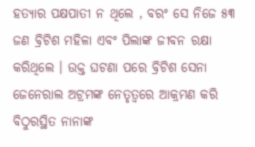ହତ୍ୟାର ପକ୍ଷପାତୀ ନ ଥିଲେ , ବରଂ ସେ ନିଜେ ୫୩ ଜଣ ବ୍ରିଟିଶ ମହିଳା ଏବଂ ପିଲାଙ୍କ ଜୀବନ ରକ୍ଷା କରିଥିଲେ । ଉକ୍ତ ଘଟଣା ପରେ ବ୍ରିଟିଶ ସେନା ଜେନେରାଲ ଅଟ୍ରମଙ୍କ ନେତୃତ୍ୱରେ ଆକ୍ରମଣ କରି ବିଠୁରସ୍ଥିତ ନାନାଙ୍କ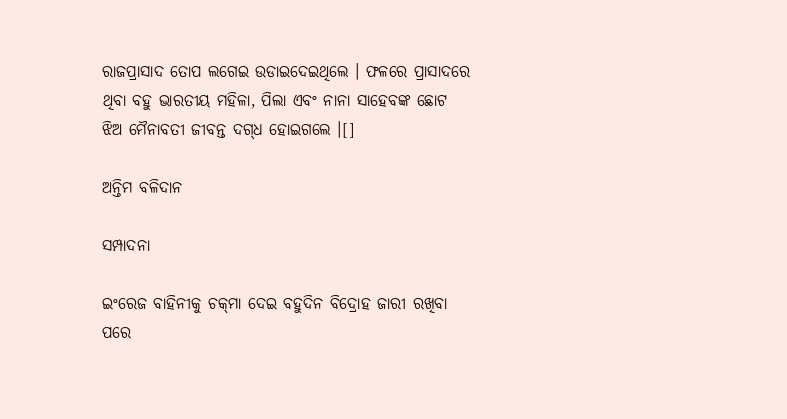ରାଜପ୍ରାସାଦ ତୋପ ଲଗେଇ ଉଡାଇଦେଇଥିଲେ । ଫଳରେ ପ୍ରାସାଦରେ ଥିବା ବହୁ ଭାରତୀୟ ମହିଳା, ପିଲା ଏବଂ ନାନା ସାହେବଙ୍କ ଛୋଟ ଝିଅ ମୈନାବତୀ ଜୀବନ୍ତ ଦଗ୍‌ଧ ହୋଇଗଲେ ।[]

ଅନ୍ତିମ ବଳିଦାନ

ସମ୍ପାଦନା

ଇଂରେଜ ବାହିନୀକୁ ଚକ୍‌ମା ଦେଇ ବହୁଦିନ ବିଦ୍ରୋହ ଜାରୀ ରଖିବା ପରେ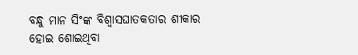ବନ୍ଧୁ ମାନ ସିଂଙ୍କ ବିଶ୍ୱାସଘାତକତାର ଶୀକାର ହୋଇ ଶୋଇଥିବା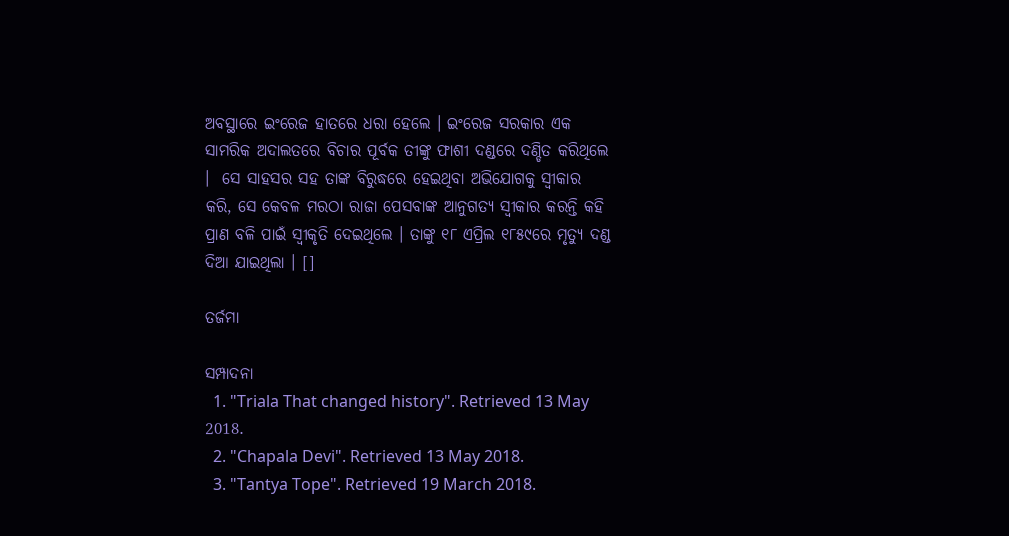ଅବସ୍ଥାରେ ଇଂରେଜ ହାତରେ ଧରା ହେଲେ । ଇଂରେଜ ସରକାର ଏକ ସାମରିକ ଅଦାଲତରେ ବିଚାର ପୂର୍ବକ ତୀଙ୍କୁ ଫାଶୀ ଦଣ୍ଡରେ ଦଣ୍ଡିତ କରିଥିଲେ ।  ସେ ସାହସର ସହ ତାଙ୍କ ବିରୁଦ୍ଧରେ ହେଇଥିବା ଅଭିଯୋଗକୁ ସ୍ୱୀକାର କରି, ସେ କେବଳ ମରଠା ରାଜା ପେସବାଙ୍କ ଆନୁଗତ୍ୟ ସ୍ୱୀକାର କରନ୍ତି କହି ପ୍ରାଣ ବଳି ପାଇଁ ସ୍ୱୀକୃତି ଦେଇଥିଲେ । ତାଙ୍କୁ ୧୮ ଏପ୍ରିଲ ୧୮୫୯ରେ ମୃତ୍ୟୁ ଦଣ୍ଡ ଦିଆ ଯାଇଥିଲା । []

ତର୍ଜମା

ସମ୍ପାଦନା
  1. "Triala That changed history". Retrieved 13 May 2018.
  2. "Chapala Devi". Retrieved 13 May 2018.
  3. "Tantya Tope". Retrieved 19 March 2018.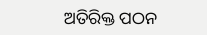ଅତିରିକ୍ତ ପଠନ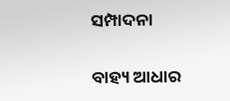ସମ୍ପାଦନା

ବାହ୍ୟ ଆଧାର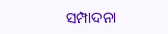ସମ୍ପାଦନା